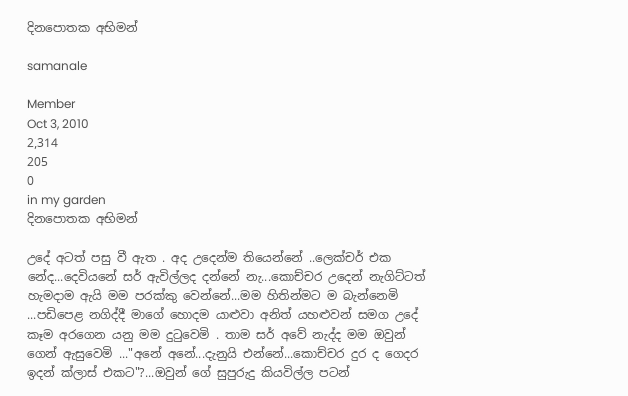දිනපොතක අභිමන්

samanale

Member
Oct 3, 2010
2,314
205
0
in my garden
දිනපොතක අභිමන්

උදේ අටත් පසු වී ඇත . අද උදෙන්ම තියෙන්නේ ..ලෙක්චර් එක නේද...දෙවියනේ සර් ඇවිල්ලද දන්නේ නැ...කොච්චර උදෙන් නැගිට්ටත් හැමදාම ඇයි මම පරක්කු වෙන්නේ...මම හිතින්මට ම බැන්නෙමි ...පඩිපෙළ නගිද්දී මාගේ හොදම යාළුවා අනිත් යහළුවන් සමග උදේ කෑම අරගෙන යනු මම දුටුවෙමි . තාම සර් අවේ නැද්ද මම ඔවුන් ගෙන් ඇසුවෙමි ..."අනේ අනේ...දැනුයි එන්නේ...කොච්චර දුර ද ගෙදර ඉදන් ක්ලාස් එකට"?...ඔවුන් ගේ සුපුරුදු කියවිල්ල පටන්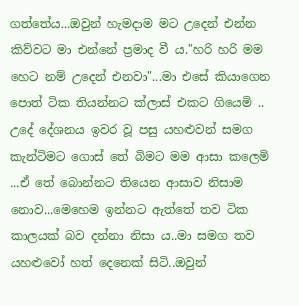ගත්තේය...ඔවුන් හැමදාම මට උදෙන් එන්න කිව්වට මා එන්නේ ප්‍රමාද වී ය."හරි හරි මම හෙට නම් උදෙන් එනවා"...මා එසේ කියාගෙන පොත් ටික තියන්නට ක්ලාස් එකට ගියෙමි ..
උදේ දේශනය ඉවර වූ පසු යහළුවන් සමග කැන්ටිමට ගොස් තේ බිමට මම ආසා කලෙමි ...ඒ තේ බොන්නට තියෙන ආසාව නිසාම නොව...මෙහෙම ඉන්නට ඇත්තේ තව ටික කාලයක් බව දන්නා නිසා ය..මා සමග තව යහළුවෝ හත් දෙනෙක් සිටි..ඔවුන්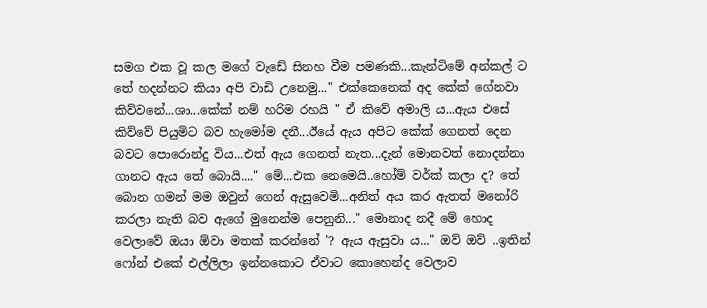සමග එක වූ කල මගේ වැඩේ සිනහ වීම පමණකි...කැන්ටිමේ අන්කල් ට තේ හදන්නට කියා අපි වාඩි උනෙමු..." එක්කෙනෙක් අද කේක් ගේනවා කිව්වනේ...ශා...කේක් නම් හරිම රහයි " ඒ කිවේ අමාලි ය...ඇය එසේ කිව්වේ පියුමිට බව හැමෝම දනී...ඊයේ ඇය අපිට කේක් ගෙනත් දෙන බවට පොරොන්දු විය...එත් ඇය ගෙනත් නැත...දැන් මොනවත් නොදන්නා ගානට ඇය තේ බොයි...." මේ...එක නෙමෙයි..හෝම් වර්ක් කලා ද? තේ බොන ගමන් මම ඔවුන් ගෙන් ඇසුවෙමි...අනිත් අය කර ඇතත් මනෝරි කරලා නැති බව ඇගේ මුනෙන්ම පෙනුනි..." මොනාද නදී මේ හොද වෙලාවේ ඔයා ඕවා මතක් කරන්නේ '? ඇය ඇසුවා ය..." ඔව් ඔව් ..ඉතින් ෆෝන් එකේ එල්ලිලා ඉන්නකොට ඒවාට කොහෙන්ද වෙලාව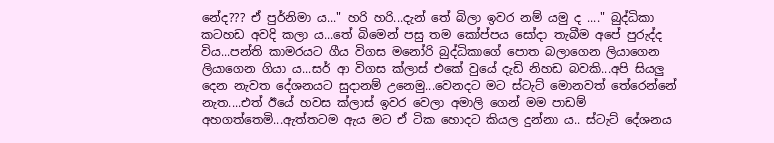නේද??? ඒ පුර්නිමා ය..." හරි හරි...දැන් තේ බිලා ඉවර නම් යමු ද ...." බුද්ධිකා කටහඩ අවදි කලා ය...තේ බිමෙන් පසු තම කෝප්පය සෝදා තැබීම අපේ පුරුද්ද විය...පන්ති කාමරයට ගීය විගස මනෝරි බුද්ධිකාගේ පොත බලාගෙන ලියාගෙන ලියාගෙන ගියා ය...සර් ආ විගස ක්ලාස් එකේ වුයේ දැඩි නිහඩ බවකි...අපි සියලු දෙන නැවත දේශනයට සුදානම් උනෙමු...වෙනදට මට ස්ටැට් මොනවත් තේරෙන්නේ නැත....එත් ඊයේ හවස ක්ලාස් ඉවර වෙලා අමාලි ගෙන් මම පාඩම් අහගත්තෙමි...ඇත්තටම ඇය මට ඒ ටික හොදට කියල දුන්නා ය.. ස්ටැට් දේශනය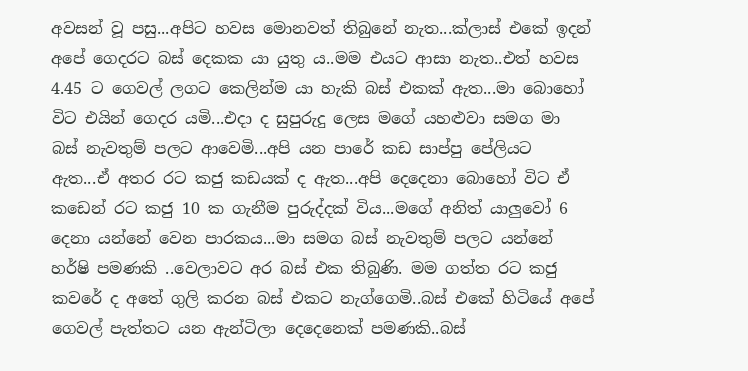අවසන් වූ පසු...අපිට හවස මොනවත් තිබුනේ නැත...ක්ලාස් එකේ ඉදන් අපේ ගෙදරට බස් දෙකක යා යුතු ය..මම එයට ආසා නැත..එත් හවස 4.45 ට ගෙවල් ලගට කෙලින්ම යා හැකි බස් එකක් ඇත...මා බොහෝ විට එයින් ගෙදර යමි...එදා ද සුපුරුදු ලෙස මගේ යහළුවා සමග මා බස් නැවතුම් පලට ආවෙමි...අපි යන පාරේ කඩ සාප්පු පේලියට ඇත...ඒ අතර රට කජු කඩයක් ද ඇත...අපි දෙදෙනා බොහෝ විට ඒ කඩෙන් රට කජු 10 ක ගැනීම පුරුද්දක් විය...මගේ අනිත් යාලුවෝ 6 දෙනා යන්නේ වෙන පාරකය...මා සමග බස් නැවතුම් පලට යන්නේ හර්ෂි පමණකි ..වෙලාවට අර බස් එක තිබුණි. මම ගත්ත රට කජු කවරේ ද අතේ ගුලි කරන බස් එකට නැග්ගෙමි..බස් එකේ හිටියේ අපේ ගෙවල් පැත්තට යන ඇන්ටිලා දෙදෙනෙක් පමණකි..බස්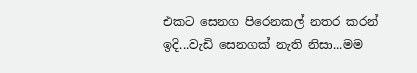එකට සෙනග පිරෙනකල් නතර කරන් ඉදි...වැඩි සෙනගක් නැති නිසා...මම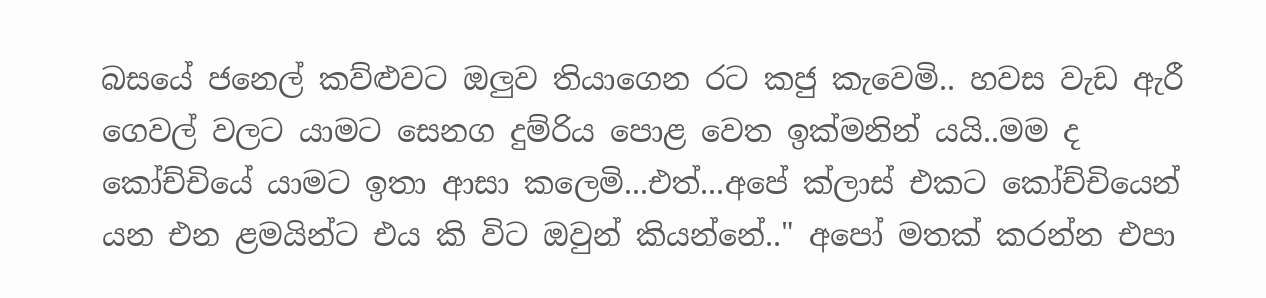බසයේ ජනෙල් කව්ළුවට ඔලුව තියාගෙන රට කජු කැවෙමි.. හවස වැඩ ඇරී ගෙවල් වලට යාමට සෙනග දුම්රිය පොළ වෙත ඉක්මනින් යයි..මම ද කෝච්චියේ යාමට ඉතා ආසා කලෙමි...එත්...අපේ ක්ලාස් එකට කෝච්චියෙන් යන එන ළමයින්ට එය කි විට ඔවුන් කියන්නේ.." අපෝ මතක් කරන්න එපා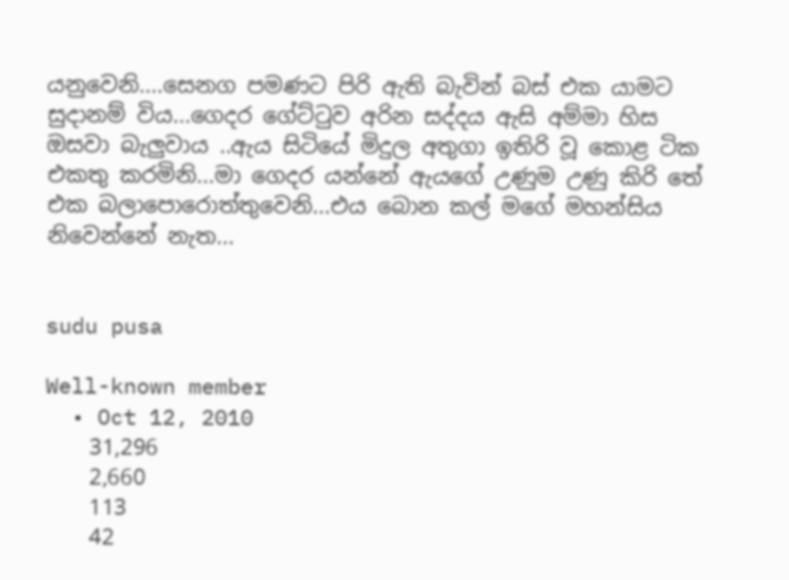යනුවෙනි....සෙනග පමණට පිරි ඇති බැවින් බස් එක යාමට සුදානම් විය...ගෙදර ගේට්ටුව අරින සද්දය ඇසි අම්මා හිස ඔසවා බැලුවාය ..ඇය සිටියේ මිදුල අතුගා ඉතිරි වූ කොළ ටික එකතු කරමිනි...මා ගෙදර යන්නේ ඇයගේ උණුම උණු කිරි තේ එක බලාපොරොත්තුවෙනි...එය බොන කල් මගේ මහන්සිය නිවෙන්නේ නැත...


sudu pusa

Well-known member
  • Oct 12, 2010
    31,296
    2,660
    113
    42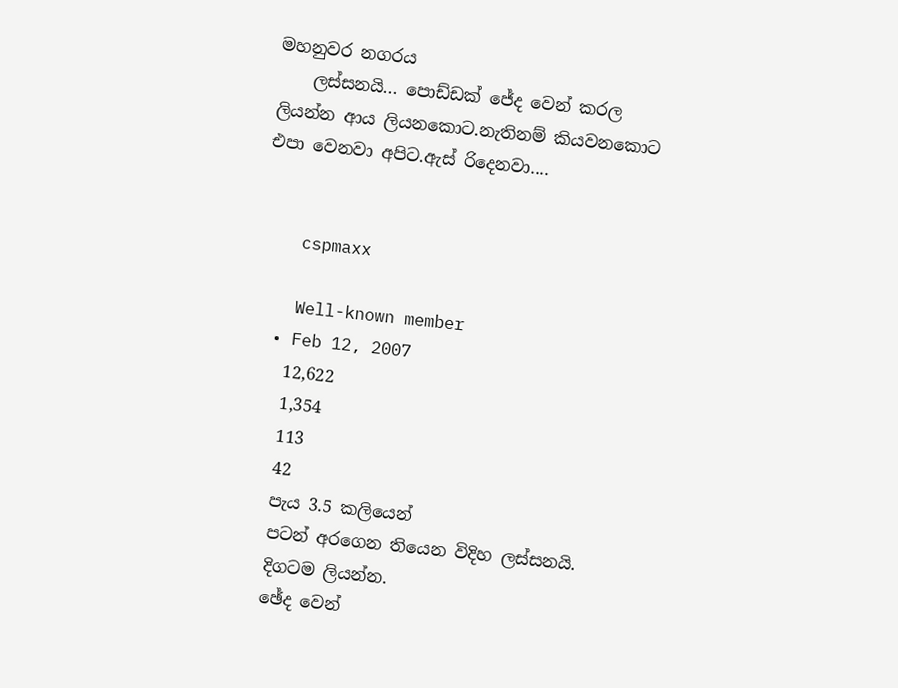මහනුවර නගරය
    ලස්සනයි... පොඩ්ඩක් ජේද වෙන් කරල ලියන්න ආය ලියනකොට.නැතිනම් කියවනකොට එපා වෙනවා අපිට.ඇස් රිදෙනවා....


    cspmaxx

    Well-known member
  • Feb 12, 2007
    12,622
    1,354
    113
    42
    පැය 3.5 කලියෙන්
    පටන් අරගෙන තියෙන විදිහ ලස්සනයි.
    දිගටම ලියන්න.
    ඡේද වෙන්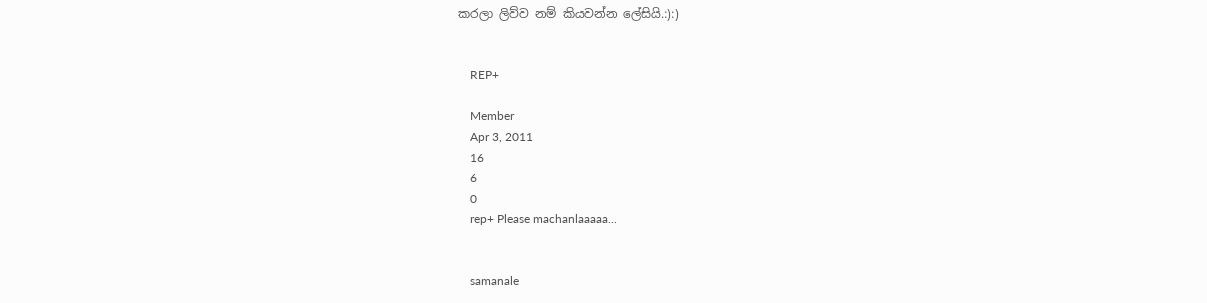කරලා ලිව්ව නම් කියවන්න ලේසියි.:):)


    REP+

    Member
    Apr 3, 2011
    16
    6
    0
    rep+ Please machanlaaaaa...


    samanale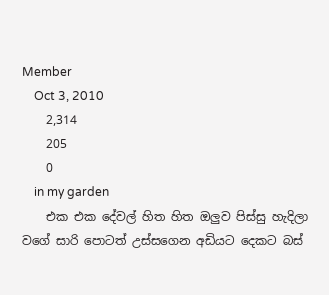Member
    Oct 3, 2010
    2,314
    205
    0
    in my garden
    එක එක දේවල් හිත හිත ඔලුව පිස්සු හැදිලා වගේ සාරි පොටත් උස්සගෙන අඩියට දෙකට බස්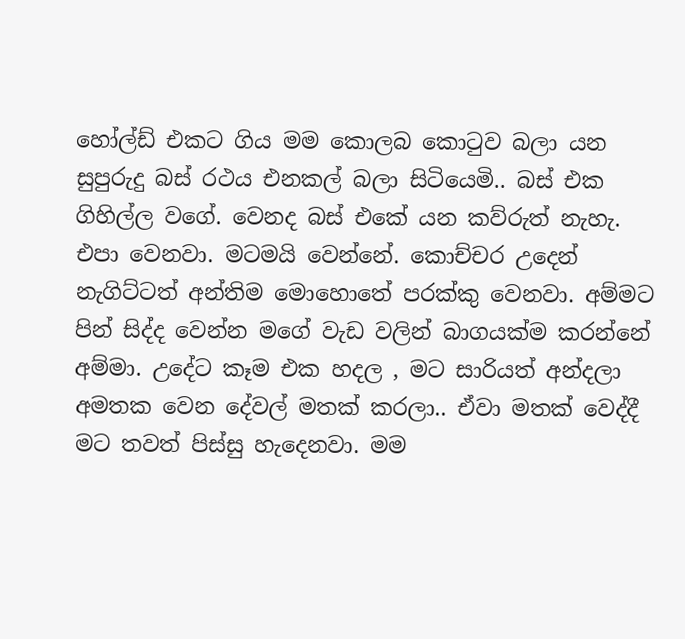හෝල්ඩ් එකට ගිය මම කොලබ කොටුව බලා යන සුපුරුදු බස් රථය එනකල් බලා සිටියෙමි.. බස් එක ගිහිල්ල වගේ. වෙනද බස් එකේ යන කව්රුත් නැහැ. එපා වෙනවා. මටමයි වෙන්නේ. කොච්චර උදෙන් නැගිට්ටත් අන්තිම මොහොතේ පරක්කු වෙනවා. අම්මට පින් සිද්ද වෙන්න මගේ වැඩ වලින් බාගයක්ම කරන්නේ අම්මා. උදේට කෑම එක හදල , මට සාරියත් අන්දලා අමතක වෙන දේවල් මතක් කරලා.. ඒවා මතක් වෙද්දී මට තවත් පිස්සු හැදෙනවා. මම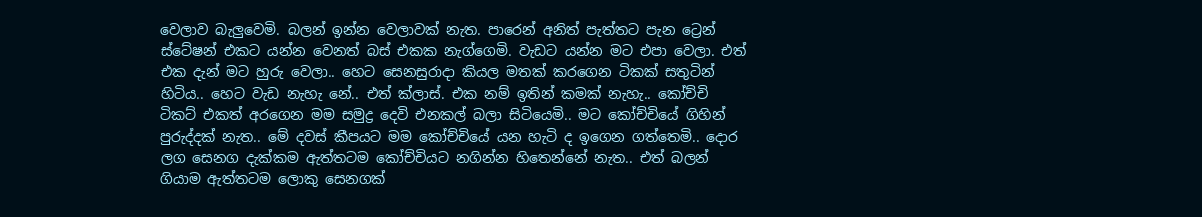වෙලාව බැලුවෙමි. බලන් ඉන්න වෙලාවක් නැත. පාරෙන් අනිත් පැත්තට පැන ට්‍රෙන් ස්ටේෂන් එකට යන්න වෙනත් බස් එකක නැග්ගෙමි. වැඩට යන්න මට එපා වෙලා. එත් එක දැන් මට හුරු වෙලා.. හෙට සෙනසුරාදා කියල මතක් කරගෙන ටිකක් සතුටින් හිටිය.. හෙට වැඩ නැහැ නේ.. එත් ක්ලාස්. එක නම් ඉතින් කමක් නැහැ.. කෝච්චි ටිකට් එකත් අරගෙන මම සමුද්‍ර දෙවි එනකල් බලා සිටියෙමි.. මට කෝච්චියේ ගිහින් පුරුද්දක් නැත.. මේ දවස් කීපයට මම කෝච්චියේ යන හැටි ද ඉගෙන ගත්තෙමි.. දොර ලග සෙනග දැක්කම ඇත්තටම කෝච්චියට නගින්න හිතෙන්නේ නැත.. එත් බලන් ගියාම ඇත්තටම ලොකු සෙනගක්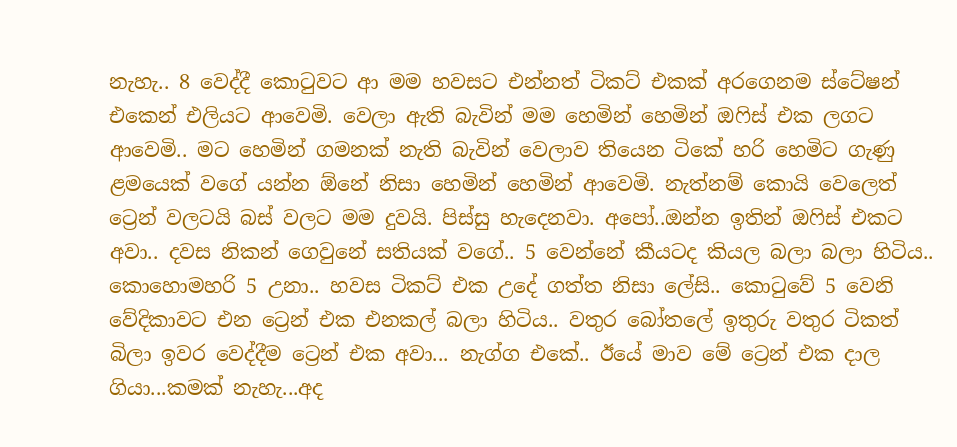නැහැ.. 8 වෙද්දී කොටුවට ආ මම හවසට එන්නත් ටිකට් එකක් අරගෙනම ස්ටේෂන් එකෙන් එලියට ආවෙමි. වෙලා ඇති බැවින් මම හෙමින් හෙමින් ඔෆිස් එක ලගට ආවෙමි.. මට හෙමින් ගමනක් නැති බැවින් වෙලාව තියෙන ටිකේ හරි හෙමිට ගැණු ළමයෙක් වගේ යන්න ඕනේ නිසා හෙමින් හෙමින් ආවෙමි. නැත්නම් කොයි වෙලෙත් ට්‍රෙන් වලටයි බස් වලට මම දුවයි. පිස්සු හැදෙනවා. අපෝ..ඔන්න ඉතින් ඔෆිස් එකට අවා.. දවස නිකන් ගෙවුනේ සතියක් වගේ.. 5 වෙන්නේ කීයටද කියල බලා බලා හිටිය.. කොහොමහරි 5 උනා.. හවස ටිකට් එක උදේ ගත්ත නිසා ලේසි.. කොටුවේ 5 වෙනි වේදිකාවට එන ට්‍රෙන් එක එනකල් බලා හිටිය.. වතුර බෝතලේ ඉතුරු වතුර ටිකත් බිලා ඉවර වෙද්දීම ට්‍රෙන් එක අවා... නැග්ග එකේ.. ඊයේ මාව මේ ට්‍රෙන් එක දාල ගියා...කමක් නැහැ...අද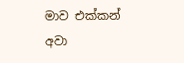මාව එක්කන් අවා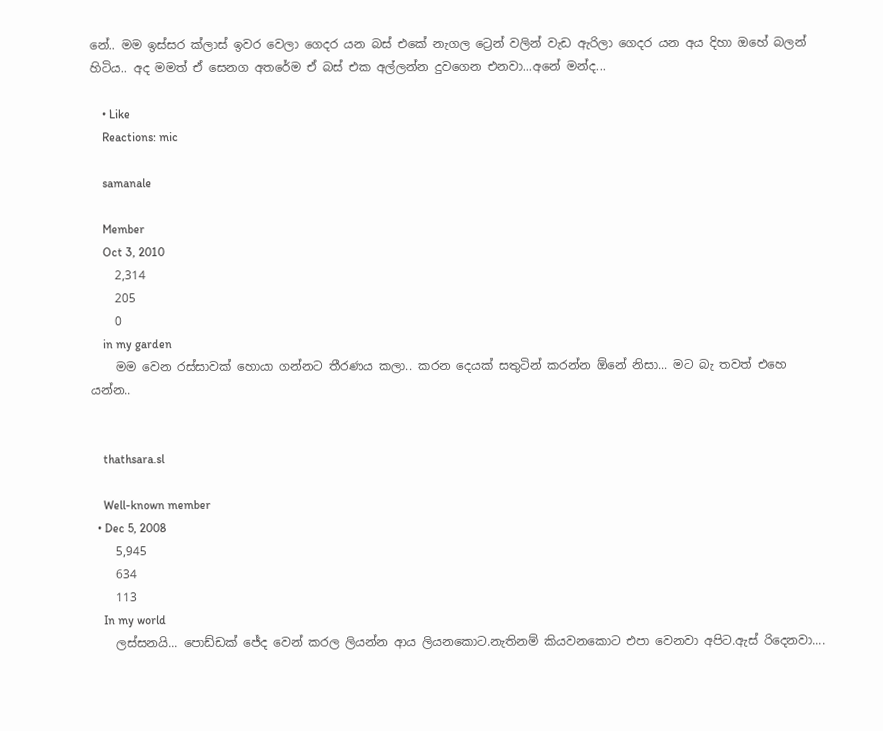නේ.. මම ඉස්සර ක්ලාස් ඉවර වෙලා ගෙදර යන බස් එකේ නැගල ට්‍රෙන් වලින් වැඩ ඇරිලා ගෙදර යන අය දිහා ඔහේ බලන් හිටිය.. අද මමත් ඒ සෙනග අතරේම ඒ බස් එක අල්ලන්න දුවගෙන එනවා...අනේ මන්ද...

    • Like
    Reactions: mic

    samanale

    Member
    Oct 3, 2010
    2,314
    205
    0
    in my garden
    මම වෙන රස්සාවක් හොයා ගන්නට තීරණය කලා.. කරන දෙයක් සතුටින් කරන්න ඕනේ නිසා... මට බැ තවත් එහෙ යන්න..


    thathsara.sl

    Well-known member
  • Dec 5, 2008
    5,945
    634
    113
    In my world
    ලස්සනයි... පොඩ්ඩක් ජේද වෙන් කරල ලියන්න ආය ලියනකොට.නැතිනම් කියවනකොට එපා වෙනවා අපිට.ඇස් රිදෙනවා....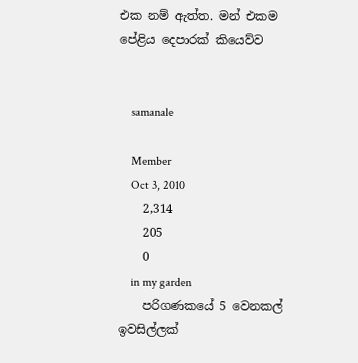එක නම් ඇත්ත. මන් එකම පේළිය දෙපාරක් කියෙව්ව


    samanale

    Member
    Oct 3, 2010
    2,314
    205
    0
    in my garden
    පරිගණකයේ 5 වෙනකල් ඉවසිල්ලක්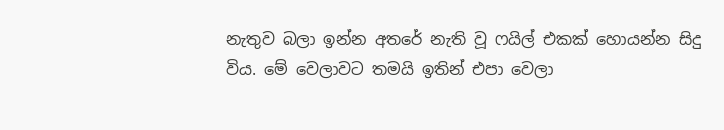නැතුව බලා ඉන්න අතරේ නැති වූ ෆයිල් එකක් හොයන්න සිදු විය. මේ වෙලාවට තමයි ඉතින් එපා වෙලා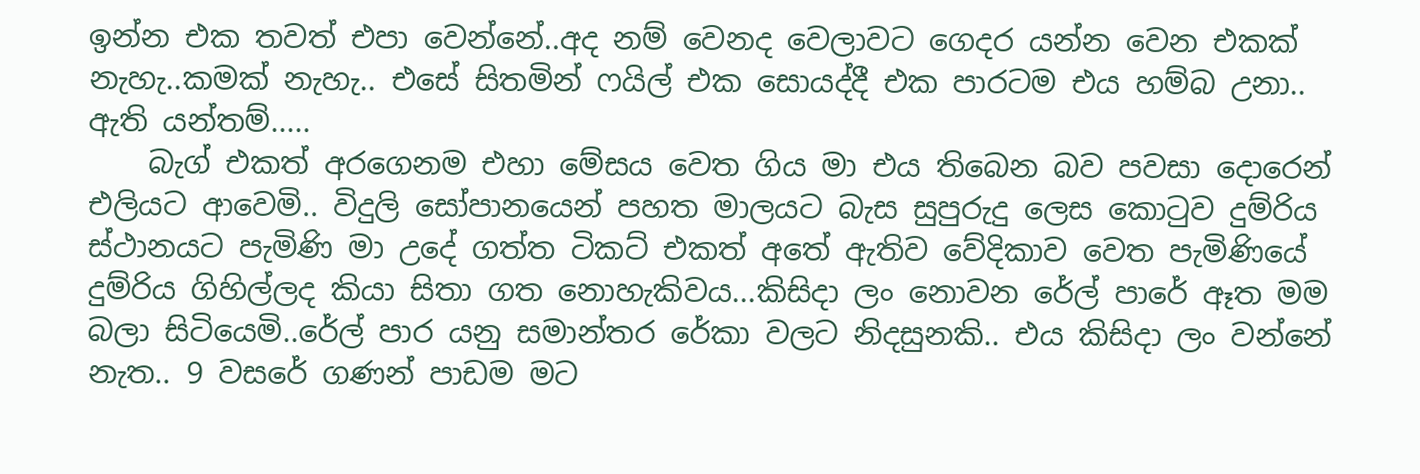ඉන්න එක තවත් එපා වෙන්නේ..අද නම් වෙනද වෙලාවට ගෙදර යන්න වෙන එකක් නැහැ..කමක් නැහැ.. එසේ සිතමින් ෆයිල් එක සොයද්දී එක පාරටම එය හම්බ උනා.. ඇති යන්තම්.....
    බැග් එකත් අරගෙනම එහා මේසය වෙත ගිය මා එය තිබෙන බව පවසා දොරෙන් එලියට ආවෙමි.. විදුලි සෝපානයෙන් පහත මාලයට බැස සුපුරුදු ලෙස කොටුව දුම්රිය ස්ථානයට පැමිණි මා උදේ ගත්ත ටිකට් එකත් අතේ ඇතිව වේදිකාව වෙත පැමිණියේ දුම්රිය ගිහිල්ලද කියා සිතා ගත නොහැකිවය...කිසිදා ලං නොවන රේල් පාරේ ඈත මම බලා සිටියෙමි..රේල් පාර යනු සමාන්තර රේකා වලට නිදසුනකි.. එය කිසිදා ලං වන්නේ නැත.. 9 වසරේ ගණන් පාඩම මට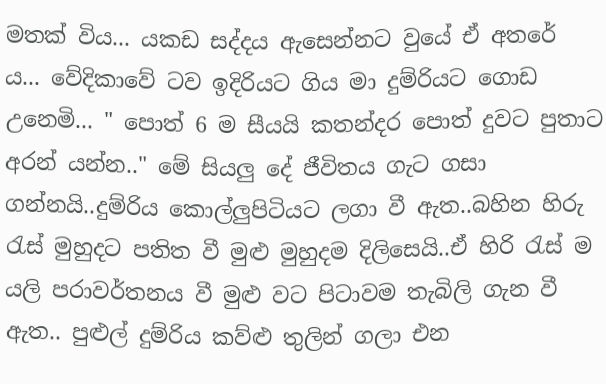මතක් විය... යකඩ සද්දය ඇසෙන්නට වුයේ ඒ අතරේ ය... වේදිකාවේ ටව ඉදිරියට ගිය මා දුම්රියට ගොඩ උනෙමි... " පොත් 6 ම සීයයි කතන්දර පොත් දුවට පුතාට අරන් යන්න.." මේ සියලු දේ ජීවිතය ගැට ගසා ගන්නයි..දුම්රිය කොල්ලුපිටියට ලගා වී ඇත..බහින හිරු රැස් මුහුදට පතිත වී මුළු මුහුදම දිලිසෙයි..ඒ හිරි රැස් ම යලි පරාවර්තනය වී මුළු වට පිටාවම තැබිලි ගැන වී ඇත.. පුළුල් දුම්රිය කව්ළු තුලින් ගලා එන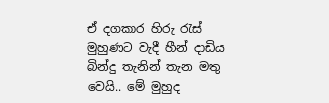ඒ දගකාර හිරු රැස් මුහුණට වැදී හීන් දාඩිය බින්දු තැනින් තැන මතු වෙයි.. මේ මුහුද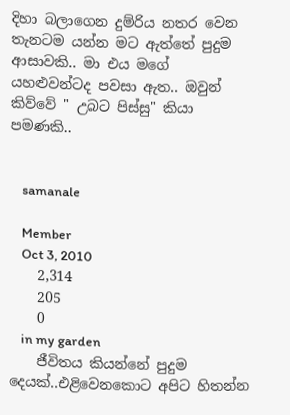දිහා බලාගෙන දුම්රිය නතර වෙන තැනටම යන්න මට ඇත්තේ පුදුම ආසාවකි.. මා එය මගේ යහළුවන්ටද පවසා ඇත.. ඔවුන් කිව්වේ " උබට පිස්සු" කියා පමණකි..


    samanale

    Member
    Oct 3, 2010
    2,314
    205
    0
    in my garden
    ජීවිතය කියන්නේ පුදුම දෙයක්..එළිවෙනකොට අපිට හිතන්න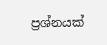ප්‍රශ්නයක්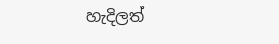හැදිලත්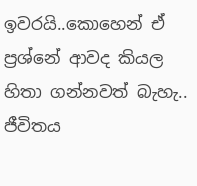ඉවරයි..කොහෙන් ඒ ප්‍රශ්නේ ආවද කියල හිතා ගන්නවත් බැහැ.. ජීවිතය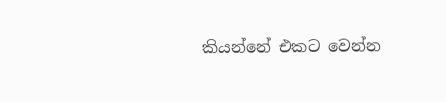කියන්නේ එකට වෙන්න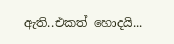ඇති..එකත් හොදයි...